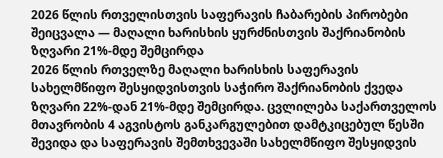2026 წლის რთველისთვის საფერავის ჩაბარების პირობები შეიცვალა — მაღალი ხარისხის ყურძნისთვის შაქრიანობის ზღვარი 21%-მდე შემცირდა
2026 წლის რთველზე მაღალი ხარისხის საფერავის სახელმწიფო შესყიდვისთვის საჭირო შაქრიანობის ქვედა ზღვარი 22%-დან 21%-მდე შემცირდა. ცვლილება საქართველოს მთავრობის 4 აგვისტოს განკარგულებით დამტკიცებულ წესში შევიდა და საფერავის შემთხვევაში სახელმწიფო შესყიდვის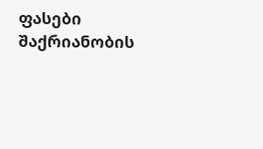ფასები შაქრიანობის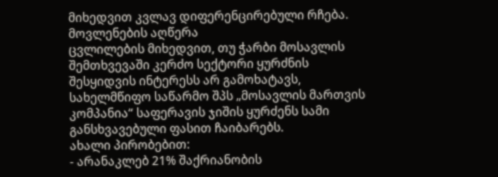მიხედვით კვლავ დიფერენცირებული რჩება.
მოვლენების აღწერა
ცვლილების მიხედვით, თუ ჭარბი მოსავლის შემთხვევაში კერძო სექტორი ყურძნის შესყიდვის ინტერესს არ გამოხატავს, სახელმწიფო საწარმო შპს „მოსავლის მართვის კომპანია“ საფერავის ჯიშის ყურძენს სამი განსხვავებული ფასით ჩაიბარებს.
ახალი პირობებით:
- არანაკლებ 21% შაქრიანობის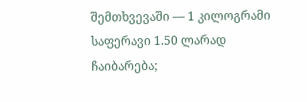შემთხვევაში — 1 კილოგრამი საფერავი 1.50 ლარად ჩაიბარება;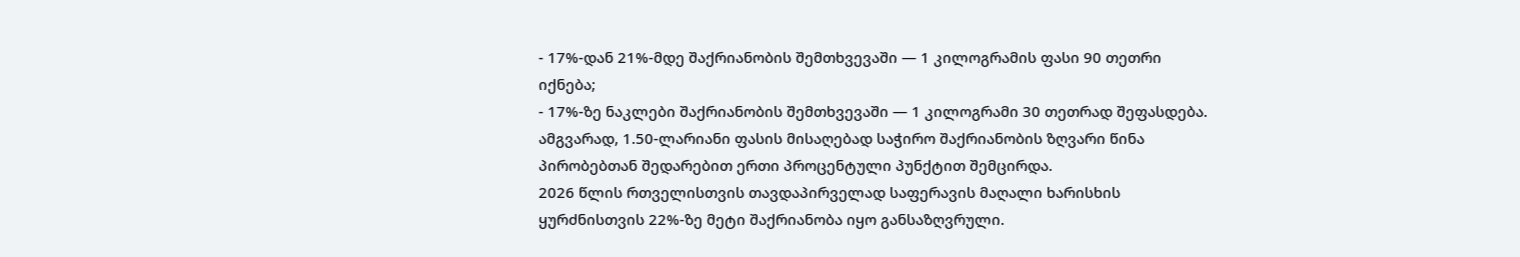- 17%-დან 21%-მდე შაქრიანობის შემთხვევაში — 1 კილოგრამის ფასი 90 თეთრი იქნება;
- 17%-ზე ნაკლები შაქრიანობის შემთხვევაში — 1 კილოგრამი 30 თეთრად შეფასდება.
ამგვარად, 1.50-ლარიანი ფასის მისაღებად საჭირო შაქრიანობის ზღვარი წინა პირობებთან შედარებით ერთი პროცენტული პუნქტით შემცირდა.
2026 წლის რთველისთვის თავდაპირველად საფერავის მაღალი ხარისხის ყურძნისთვის 22%-ზე მეტი შაქრიანობა იყო განსაზღვრული.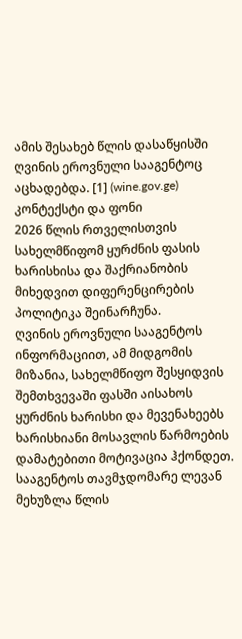ამის შესახებ წლის დასაწყისში ღვინის ეროვნული სააგენტოც აცხადებდა. [1] (wine.gov.ge)
კონტექსტი და ფონი
2026 წლის რთველისთვის სახელმწიფომ ყურძნის ფასის ხარისხისა და შაქრიანობის მიხედვით დიფერენცირების პოლიტიკა შეინარჩუნა.
ღვინის ეროვნული სააგენტოს ინფორმაციით, ამ მიდგომის მიზანია, სახელმწიფო შესყიდვის შემთხვევაში ფასში აისახოს ყურძნის ხარისხი და მევენახეებს ხარისხიანი მოსავლის წარმოების დამატებითი მოტივაცია ჰქონდეთ. სააგენტოს თავმჯდომარე ლევან მეხუზლა წლის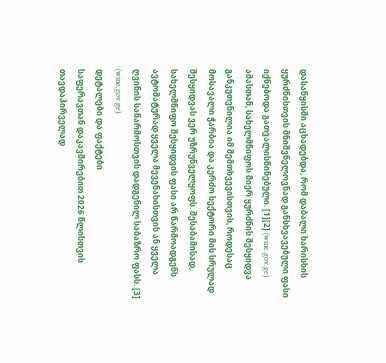დასაწყისში აცხადებდა, რომ დაბალი ხარისხის ყურძნისთვის მნიშვნელოვნად განსხვავებული ფასი იქნებოდა გათვალისწინებული. [1][2] (wine.gov.ge)
ამასთან, სახელმწიფოს მიერ ყურძნის შესყიდვა განკუთვნილია იმ შემთხვევისთვის, როდესაც მოსავალი ჭარბია და კერძო სექტორი მის სრულად შესყიდვას ვერ უზრუნველყოფს. შესაბამისად, სახელმწიფო შესყიდვის ფასი არ წარმოადგენს ავტომატურად ყველა მევენახისთვის ან ყველა ღვინის საწარმოსთვის დადგენილ საბაზრო ფასს. [3] (wine.gov.ge)
დეტალები და ფაქტები
საფერავთან დაკავშირებით 2026 წლისთვის თავდაპირველად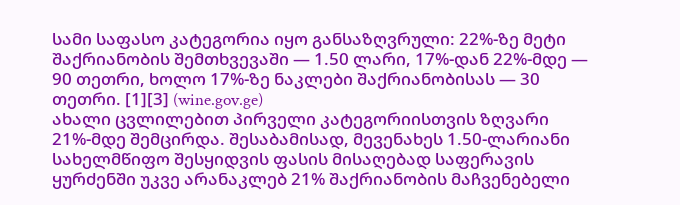სამი საფასო კატეგორია იყო განსაზღვრული: 22%-ზე მეტი შაქრიანობის შემთხვევაში — 1.50 ლარი, 17%-დან 22%-მდე — 90 თეთრი, ხოლო 17%-ზე ნაკლები შაქრიანობისას — 30 თეთრი. [1][3] (wine.gov.ge)
ახალი ცვლილებით პირველი კატეგორიისთვის ზღვარი 21%-მდე შემცირდა. შესაბამისად, მევენახეს 1.50-ლარიანი სახელმწიფო შესყიდვის ფასის მისაღებად საფერავის ყურძენში უკვე არანაკლებ 21% შაქრიანობის მაჩვენებელი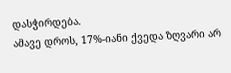დასჭირდება.
ამავე დროს, 17%-იანი ქვედა ზღვარი არ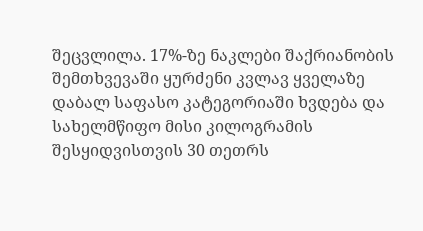შეცვლილა. 17%-ზე ნაკლები შაქრიანობის შემთხვევაში ყურძენი კვლავ ყველაზე დაბალ საფასო კატეგორიაში ხვდება და სახელმწიფო მისი კილოგრამის შესყიდვისთვის 30 თეთრს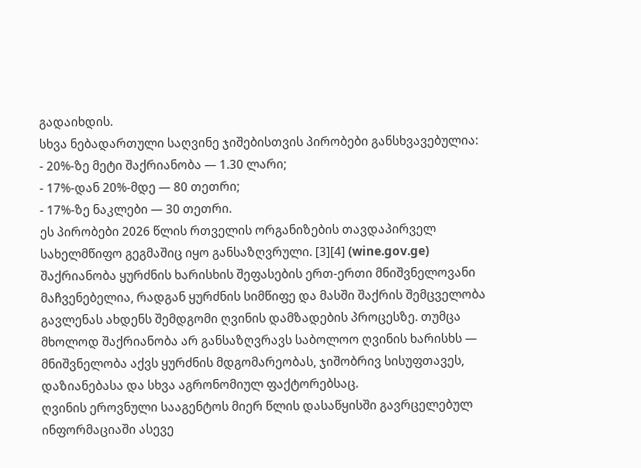გადაიხდის.
სხვა ნებადართული საღვინე ჯიშებისთვის პირობები განსხვავებულია:
- 20%-ზე მეტი შაქრიანობა — 1.30 ლარი;
- 17%-დან 20%-მდე — 80 თეთრი;
- 17%-ზე ნაკლები — 30 თეთრი.
ეს პირობები 2026 წლის რთველის ორგანიზების თავდაპირველ სახელმწიფო გეგმაშიც იყო განსაზღვრული. [3][4] (wine.gov.ge)
შაქრიანობა ყურძნის ხარისხის შეფასების ერთ-ერთი მნიშვნელოვანი მაჩვენებელია, რადგან ყურძნის სიმწიფე და მასში შაქრის შემცველობა გავლენას ახდენს შემდგომი ღვინის დამზადების პროცესზე. თუმცა მხოლოდ შაქრიანობა არ განსაზღვრავს საბოლოო ღვინის ხარისხს — მნიშვნელობა აქვს ყურძნის მდგომარეობას, ჯიშობრივ სისუფთავეს, დაზიანებასა და სხვა აგრონომიულ ფაქტორებსაც.
ღვინის ეროვნული სააგენტოს მიერ წლის დასაწყისში გავრცელებულ ინფორმაციაში ასევე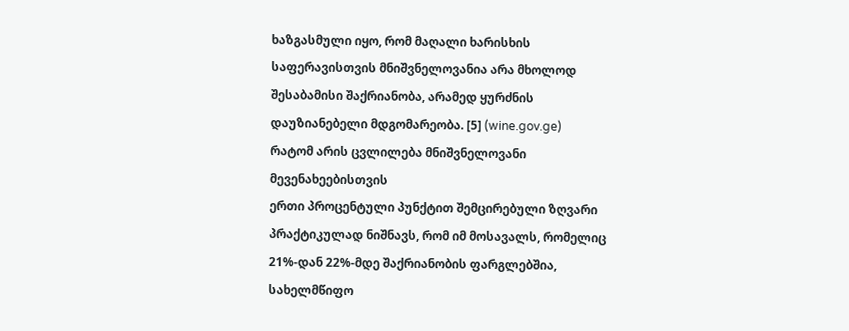ხაზგასმული იყო, რომ მაღალი ხარისხის საფერავისთვის მნიშვნელოვანია არა მხოლოდ შესაბამისი შაქრიანობა, არამედ ყურძნის დაუზიანებელი მდგომარეობა. [5] (wine.gov.ge)
რატომ არის ცვლილება მნიშვნელოვანი მევენახეებისთვის
ერთი პროცენტული პუნქტით შემცირებული ზღვარი პრაქტიკულად ნიშნავს, რომ იმ მოსავალს, რომელიც 21%-დან 22%-მდე შაქრიანობის ფარგლებშია, სახელმწიფო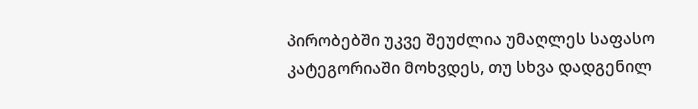პირობებში უკვე შეუძლია უმაღლეს საფასო კატეგორიაში მოხვდეს, თუ სხვა დადგენილ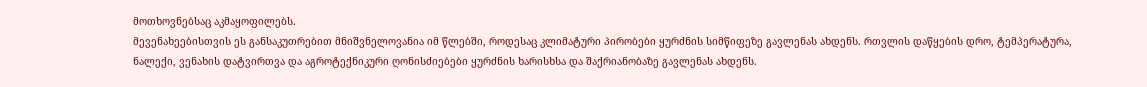მოთხოვნებსაც აკმაყოფილებს.
მევენახეებისთვის ეს განსაკუთრებით მნიშვნელოვანია იმ წლებში, როდესაც კლიმატური პირობები ყურძნის სიმწიფეზე გავლენას ახდენს. რთვლის დაწყების დრო, ტემპერატურა, ნალექი, ვენახის დატვირთვა და აგროტექნიკური ღონისძიებები ყურძნის ხარისხსა და შაქრიანობაზე გავლენას ახდენს.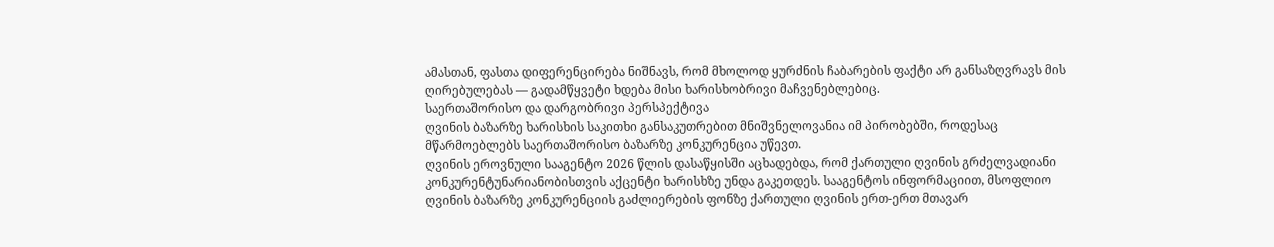ამასთან, ფასთა დიფერენცირება ნიშნავს, რომ მხოლოდ ყურძნის ჩაბარების ფაქტი არ განსაზღვრავს მის ღირებულებას — გადამწყვეტი ხდება მისი ხარისხობრივი მაჩვენებლებიც.
საერთაშორისო და დარგობრივი პერსპექტივა
ღვინის ბაზარზე ხარისხის საკითხი განსაკუთრებით მნიშვნელოვანია იმ პირობებში, როდესაც მწარმოებლებს საერთაშორისო ბაზარზე კონკურენცია უწევთ.
ღვინის ეროვნული სააგენტო 2026 წლის დასაწყისში აცხადებდა, რომ ქართული ღვინის გრძელვადიანი კონკურენტუნარიანობისთვის აქცენტი ხარისხზე უნდა გაკეთდეს. სააგენტოს ინფორმაციით, მსოფლიო ღვინის ბაზარზე კონკურენციის გაძლიერების ფონზე ქართული ღვინის ერთ-ერთ მთავარ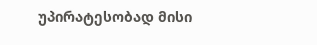უპირატესობად მისი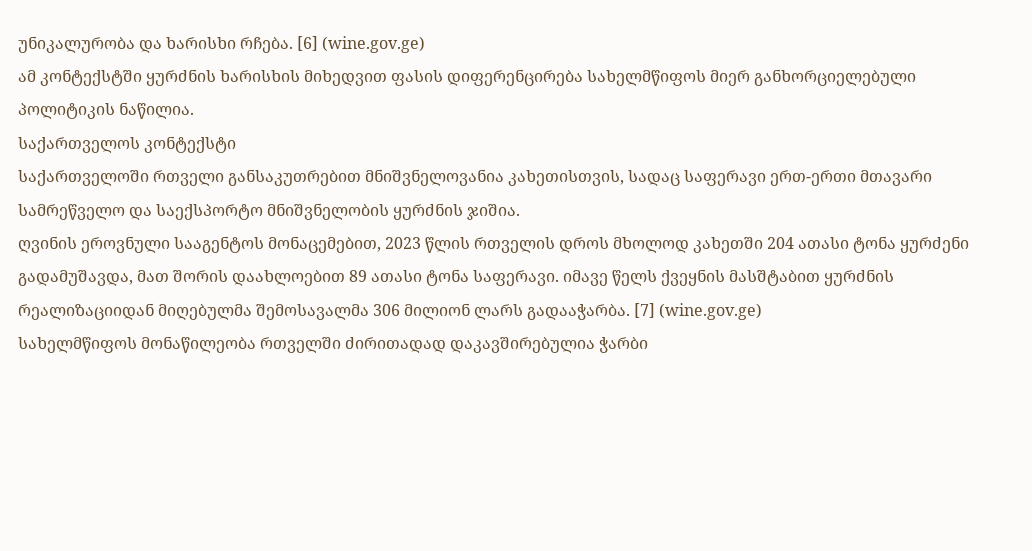უნიკალურობა და ხარისხი რჩება. [6] (wine.gov.ge)
ამ კონტექსტში ყურძნის ხარისხის მიხედვით ფასის დიფერენცირება სახელმწიფოს მიერ განხორციელებული პოლიტიკის ნაწილია.
საქართველოს კონტექსტი
საქართველოში რთველი განსაკუთრებით მნიშვნელოვანია კახეთისთვის, სადაც საფერავი ერთ-ერთი მთავარი სამრეწველო და საექსპორტო მნიშვნელობის ყურძნის ჯიშია.
ღვინის ეროვნული სააგენტოს მონაცემებით, 2023 წლის რთველის დროს მხოლოდ კახეთში 204 ათასი ტონა ყურძენი გადამუშავდა, მათ შორის დაახლოებით 89 ათასი ტონა საფერავი. იმავე წელს ქვეყნის მასშტაბით ყურძნის რეალიზაციიდან მიღებულმა შემოსავალმა 306 მილიონ ლარს გადააჭარბა. [7] (wine.gov.ge)
სახელმწიფოს მონაწილეობა რთველში ძირითადად დაკავშირებულია ჭარბი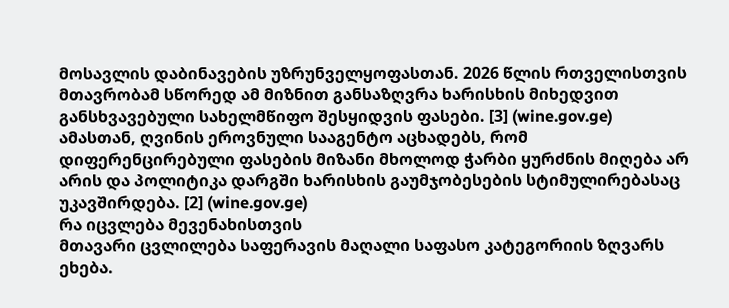მოსავლის დაბინავების უზრუნველყოფასთან. 2026 წლის რთველისთვის მთავრობამ სწორედ ამ მიზნით განსაზღვრა ხარისხის მიხედვით განსხვავებული სახელმწიფო შესყიდვის ფასები. [3] (wine.gov.ge)
ამასთან, ღვინის ეროვნული სააგენტო აცხადებს, რომ დიფერენცირებული ფასების მიზანი მხოლოდ ჭარბი ყურძნის მიღება არ არის და პოლიტიკა დარგში ხარისხის გაუმჯობესების სტიმულირებასაც უკავშირდება. [2] (wine.gov.ge)
რა იცვლება მევენახისთვის
მთავარი ცვლილება საფერავის მაღალი საფასო კატეგორიის ზღვარს ეხება.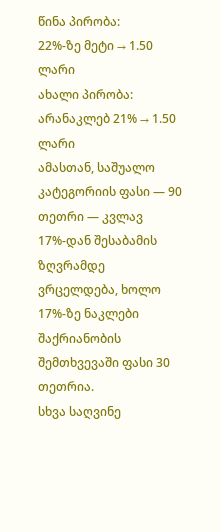წინა პირობა:
22%-ზე მეტი → 1.50 ლარი
ახალი პირობა:
არანაკლებ 21% → 1.50 ლარი
ამასთან, საშუალო კატეგორიის ფასი — 90 თეთრი — კვლავ 17%-დან შესაბამის ზღვრამდე ვრცელდება, ხოლო 17%-ზე ნაკლები შაქრიანობის შემთხვევაში ფასი 30 თეთრია.
სხვა საღვინე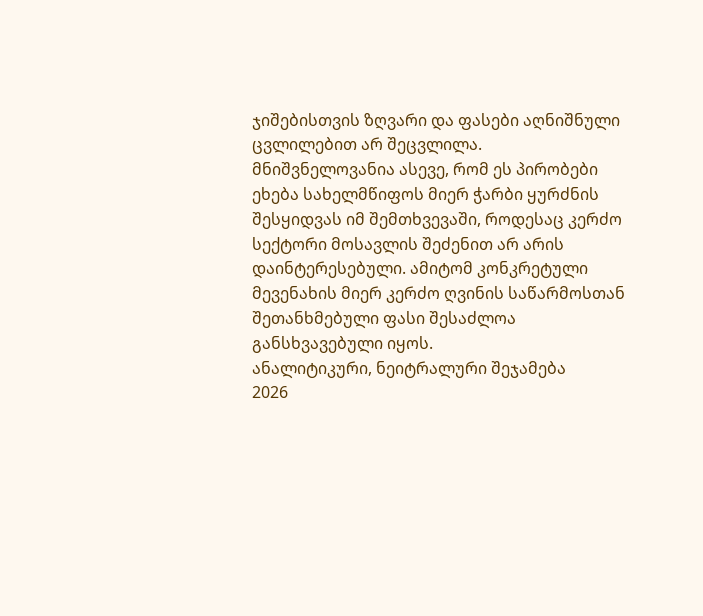ჯიშებისთვის ზღვარი და ფასები აღნიშნული ცვლილებით არ შეცვლილა.
მნიშვნელოვანია ასევე, რომ ეს პირობები ეხება სახელმწიფოს მიერ ჭარბი ყურძნის შესყიდვას იმ შემთხვევაში, როდესაც კერძო სექტორი მოსავლის შეძენით არ არის დაინტერესებული. ამიტომ კონკრეტული მევენახის მიერ კერძო ღვინის საწარმოსთან შეთანხმებული ფასი შესაძლოა განსხვავებული იყოს.
ანალიტიკური, ნეიტრალური შეჯამება
2026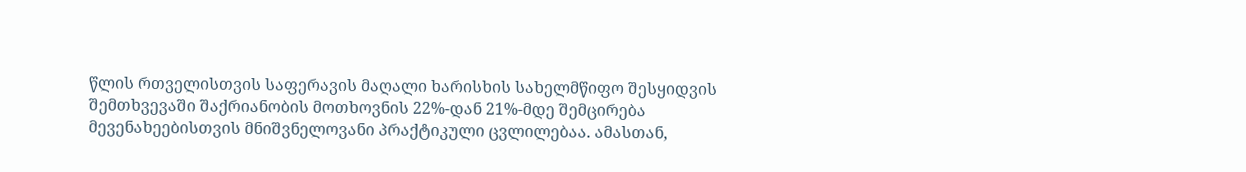წლის რთველისთვის საფერავის მაღალი ხარისხის სახელმწიფო შესყიდვის შემთხვევაში შაქრიანობის მოთხოვნის 22%-დან 21%-მდე შემცირება მევენახეებისთვის მნიშვნელოვანი პრაქტიკული ცვლილებაა. ამასთან,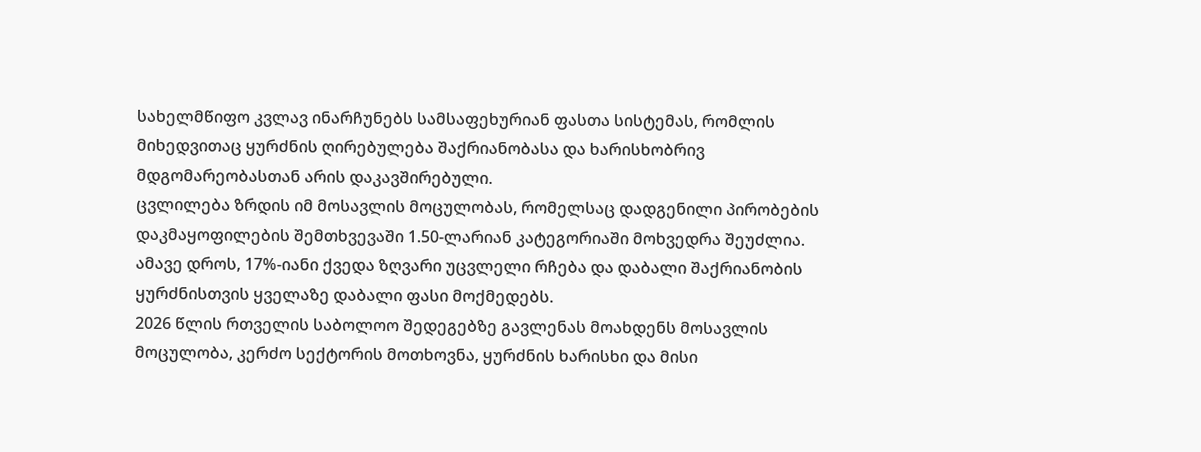სახელმწიფო კვლავ ინარჩუნებს სამსაფეხურიან ფასთა სისტემას, რომლის მიხედვითაც ყურძნის ღირებულება შაქრიანობასა და ხარისხობრივ მდგომარეობასთან არის დაკავშირებული.
ცვლილება ზრდის იმ მოსავლის მოცულობას, რომელსაც დადგენილი პირობების დაკმაყოფილების შემთხვევაში 1.50-ლარიან კატეგორიაში მოხვედრა შეუძლია. ამავე დროს, 17%-იანი ქვედა ზღვარი უცვლელი რჩება და დაბალი შაქრიანობის ყურძნისთვის ყველაზე დაბალი ფასი მოქმედებს.
2026 წლის რთველის საბოლოო შედეგებზე გავლენას მოახდენს მოსავლის მოცულობა, კერძო სექტორის მოთხოვნა, ყურძნის ხარისხი და მისი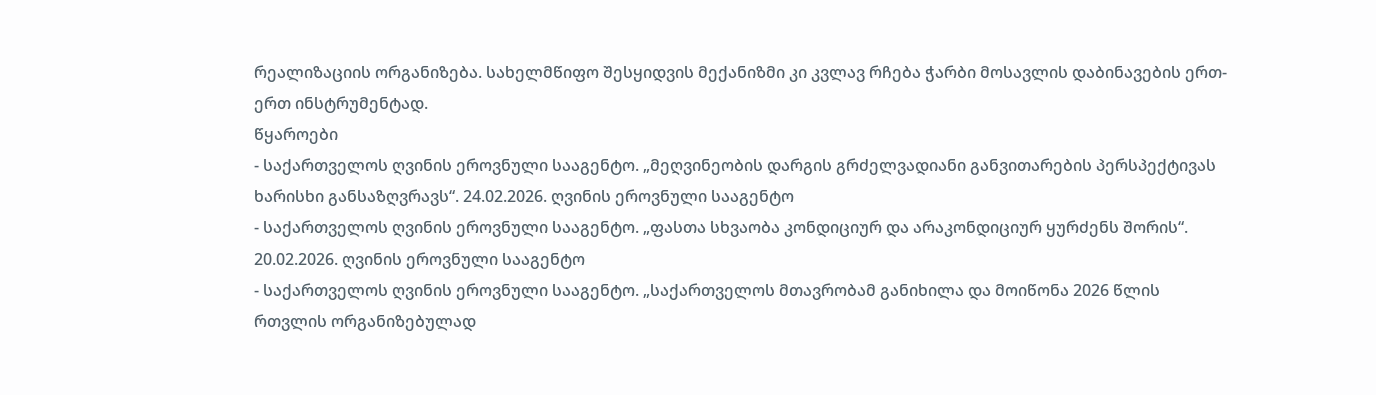რეალიზაციის ორგანიზება. სახელმწიფო შესყიდვის მექანიზმი კი კვლავ რჩება ჭარბი მოსავლის დაბინავების ერთ-ერთ ინსტრუმენტად.
წყაროები
- საქართველოს ღვინის ეროვნული სააგენტო. „მეღვინეობის დარგის გრძელვადიანი განვითარების პერსპექტივას ხარისხი განსაზღვრავს“. 24.02.2026. ღვინის ეროვნული სააგენტო
- საქართველოს ღვინის ეროვნული სააგენტო. „ფასთა სხვაობა კონდიციურ და არაკონდიციურ ყურძენს შორის“. 20.02.2026. ღვინის ეროვნული სააგენტო
- საქართველოს ღვინის ეროვნული სააგენტო. „საქართველოს მთავრობამ განიხილა და მოიწონა 2026 წლის რთვლის ორგანიზებულად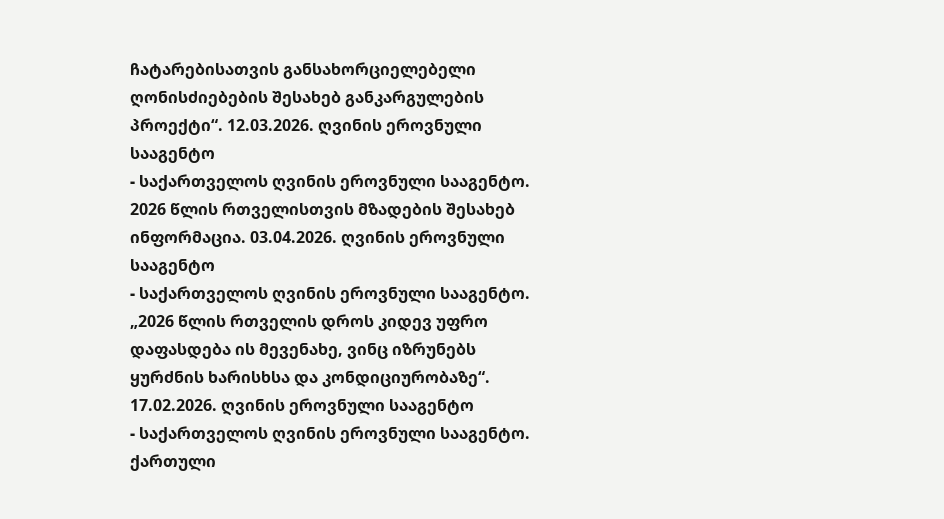ჩატარებისათვის განსახორციელებელი ღონისძიებების შესახებ განკარგულების პროექტი“. 12.03.2026. ღვინის ეროვნული სააგენტო
- საქართველოს ღვინის ეროვნული სააგენტო. 2026 წლის რთველისთვის მზადების შესახებ ინფორმაცია. 03.04.2026. ღვინის ეროვნული სააგენტო
- საქართველოს ღვინის ეროვნული სააგენტო. „2026 წლის რთველის დროს კიდევ უფრო დაფასდება ის მევენახე, ვინც იზრუნებს ყურძნის ხარისხსა და კონდიციურობაზე“. 17.02.2026. ღვინის ეროვნული სააგენტო
- საქართველოს ღვინის ეროვნული სააგენტო. ქართული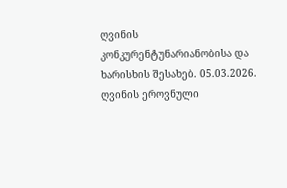ღვინის კონკურენტუნარიანობისა და ხარისხის შესახებ. 05.03.2026. ღვინის ეროვნული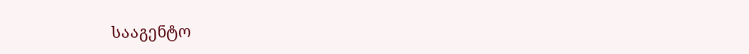სააგენტო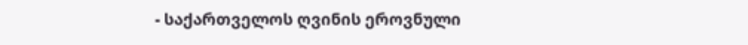- საქართველოს ღვინის ეროვნული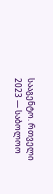სააგენტო. რთველი 2023 — საბოლოო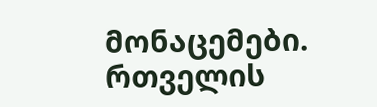მონაცემები. რთველის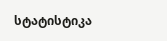სტატისტიკა